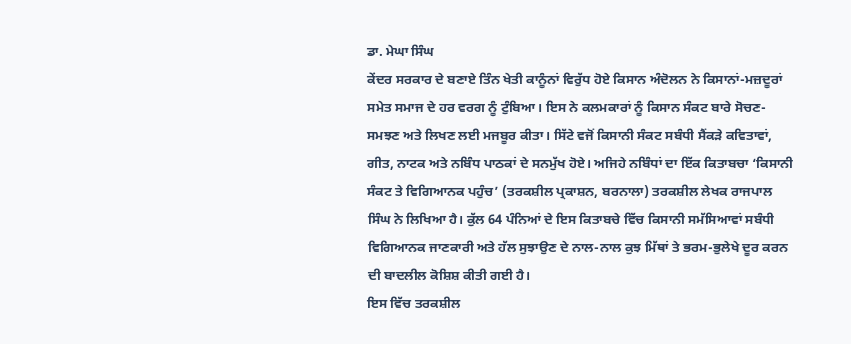ਡਾ. ਮੇਘਾ ਸਿੰਘ
ਕੇਂਦਰ ਸਰਕਾਰ ਦੇ ਬਣਾਏ ਤਿੰਨ ਖੇਤੀ ਕਾਨੂੰਨਾਂ ਵਿਰੁੱਧ ਹੋਏ ਕਿਸਾਨ ਅੰਦੋਲਨ ਨੇ ਕਿਸਾਨਾਂ-ਮਜ਼ਦੂਰਾਂ ਸਮੇਤ ਸਮਾਜ ਦੇ ਹਰ ਵਰਗ ਨੂੰ ਟੁੰਬਿਆ। ਇਸ ਨੇ ਕਲਮਕਾਰਾਂ ਨੂੰ ਕਿਸਾਨ ਸੰਕਟ ਬਾਰੇ ਸੋਚਣ-ਸਮਝਣ ਅਤੇ ਲਿਖਣ ਲਈ ਮਜਬੂਰ ਕੀਤਾ। ਸਿੱਟੇ ਵਜੋਂ ਕਿਸਾਨੀ ਸੰਕਟ ਸਬੰਧੀ ਸੈਂਕੜੇ ਕਵਿਤਾਵਾਂ, ਗੀਤ, ਨਾਟਕ ਅਤੇ ਨਬਿੰਧ ਪਾਠਕਾਂ ਦੇ ਸਨਮੁੱਖ ਹੋਏ। ਅਜਿਹੇ ਨਬਿੰਧਾਂ ਦਾ ਇੱਕ ਕਿਤਾਬਚਾ ‘ਕਿਸਾਨੀ ਸੰਕਟ ਤੇ ਵਿਗਿਆਨਕ ਪਹੁੰਚ’ (ਤਰਕਸ਼ੀਲ ਪ੍ਰਕਾਸ਼ਨ, ਬਰਨਾਲਾ) ਤਰਕਸ਼ੀਲ ਲੇਖਕ ਰਾਜਪਾਲ ਸਿੰਘ ਨੇ ਲਿਖਿਆ ਹੈ। ਕੁੱਲ 64 ਪੰਨਿਆਂ ਦੇ ਇਸ ਕਿਤਾਬਚੇ ਵਿੱਚ ਕਿਸਾਨੀ ਸਮੱਸਿਆਵਾਂ ਸਬੰਧੀ ਵਿਗਿਆਨਕ ਜਾਣਕਾਰੀ ਅਤੇ ਹੱਲ ਸੁਝਾਉਣ ਦੇ ਨਾਲ-ਨਾਲ ਕੁਝ ਮਿੱਥਾਂ ਤੇ ਭਰਮ-ਭੁਲੇਖੇ ਦੂਰ ਕਰਨ ਦੀ ਬਾਦਲੀਲ ਕੋਸ਼ਿਸ਼ ਕੀਤੀ ਗਈ ਹੈ।
ਇਸ ਵਿੱਚ ਤਰਕਸ਼ੀਲ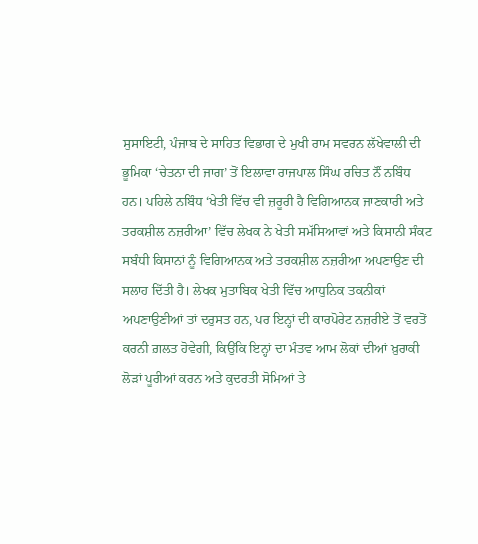ਸੁਸਾਇਟੀ, ਪੰਜਾਬ ਦੇ ਸਾਹਿਤ ਵਿਭਾਗ ਦੇ ਮੁਖੀ ਰਾਮ ਸਵਰਨ ਲੱਖੇਵਾਲੀ ਦੀ ਭੂਮਿਕਾ ‘ਚੇਤਨਾ ਦੀ ਜਾਗ’ ਤੋਂ ਇਲਾਵਾ ਰਾਜਪਾਲ ਸਿੰਘ ਰਚਿਤ ਨੌਂ ਨਬਿੰਧ ਹਨ। ਪਹਿਲੇ ਨਬਿੰਧ ‘ਖੇਤੀ ਵਿੱਚ ਵੀ ਜ਼ਰੂਰੀ ਹੈ ਵਿਗਿਆਨਕ ਜਾਣਕਾਰੀ ਅਤੇ ਤਰਕਸ਼ੀਲ ਨਜ਼ਰੀਆ’ ਵਿੱਚ ਲੇਖਕ ਨੇ ਖੇਤੀ ਸਮੱਸਿਆਵਾਂ ਅਤੇ ਕਿਸਾਨੀ ਸੰਕਟ ਸਬੰਧੀ ਕਿਸਾਨਾਂ ਨੂੰ ਵਿਗਿਆਨਕ ਅਤੇ ਤਰਕਸ਼ੀਲ ਨਜ਼ਰੀਆ ਅਪਣਾਉਣ ਦੀ ਸਲਾਹ ਦਿੱਤੀ ਹੈ। ਲੇਖਕ ਮੁਤਾਬਿਕ ਖੇਤੀ ਵਿੱਚ ਆਧੁਨਿਕ ਤਕਨੀਕਾਂ ਅਪਣਾਉਣੀਆਂ ਤਾਂ ਦਰੁਸਤ ਹਨ, ਪਰ ਇਨ੍ਹਾਂ ਦੀ ਕਾਰਪੋਰੇਟ ਨਜ਼ਰੀਏ ਤੋਂ ਵਰਤੋਂ ਕਰਨੀ ਗ਼ਲਤ ਹੋਵੇਗੀ, ਕਿਉਂਕਿ ਇਨ੍ਹਾਂ ਦਾ ਮੰਤਵ ਆਮ ਲੋਕਾਂ ਦੀਆਂ ਖ਼ੁਰਾਕੀ ਲੋੜਾਂ ਪੂਰੀਆਂ ਕਰਨ ਅਤੇ ਕੁਦਰਤੀ ਸੋਮਿਆਂ ਤੇ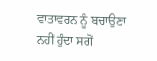ਵਾਤਾਵਰਨ ਨੂੰ ਬਚਾਉਣਾ ਨਹੀਂ ਹੁੰਦਾ ਸਗੋਂ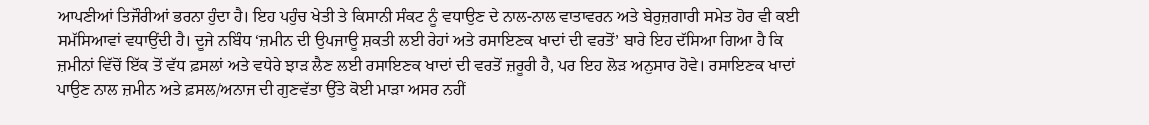ਆਪਣੀਆਂ ਤਿਜੌਰੀਆਂ ਭਰਨਾ ਹੁੰਦਾ ਹੈ। ਇਹ ਪਹੁੰਚ ਖੇਤੀ ਤੇ ਕਿਸਾਨੀ ਸੰਕਟ ਨੂੰ ਵਧਾਉਣ ਦੇ ਨਾਲ-ਨਾਲ ਵਾਤਾਵਰਨ ਅਤੇ ਬੇਰੁਜ਼ਗਾਰੀ ਸਮੇਤ ਹੋਰ ਵੀ ਕਈ ਸਮੱਸਿਆਵਾਂ ਵਧਾਉਂਦੀ ਹੈ। ਦੂਜੇ ਨਬਿੰਧ ‘ਜ਼ਮੀਨ ਦੀ ਉਪਜਾਊ ਸ਼ਕਤੀ ਲਈ ਰੇਹਾਂ ਅਤੇ ਰਸਾਇਣਕ ਖਾਦਾਂ ਦੀ ਵਰਤੋਂ’ ਬਾਰੇ ਇਹ ਦੱਸਿਆ ਗਿਆ ਹੈ ਕਿ ਜ਼ਮੀਨਾਂ ਵਿੱਚੋਂ ਇੱਕ ਤੋਂ ਵੱਧ ਫ਼ਸਲਾਂ ਅਤੇ ਵਧੇਰੇ ਝਾੜ ਲੈਣ ਲਈ ਰਸਾਇਣਕ ਖਾਦਾਂ ਦੀ ਵਰਤੋਂ ਜ਼ਰੂਰੀ ਹੈ, ਪਰ ਇਹ ਲੋੜ ਅਨੁਸਾਰ ਹੋਵੇ। ਰਸਾਇਣਕ ਖਾਦਾਂ ਪਾਉਣ ਨਾਲ ਜ਼ਮੀਨ ਅਤੇ ਫ਼ਸਲ/ਅਨਾਜ ਦੀ ਗੁਣਵੱਤਾ ਉੱਤੇ ਕੋਈ ਮਾੜਾ ਅਸਰ ਨਹੀਂ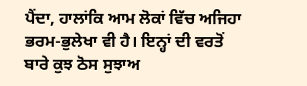ਪੈਂਦਾ, ਹਾਲਾਂਕਿ ਆਮ ਲੋਕਾਂ ਵਿੱਚ ਅਜਿਹਾ ਭਰਮ-ਭੁਲੇਖਾ ਵੀ ਹੈ। ਇਨ੍ਹਾਂ ਦੀ ਵਰਤੋਂ ਬਾਰੇ ਕੁਝ ਠੋਸ ਸੁਝਾਅ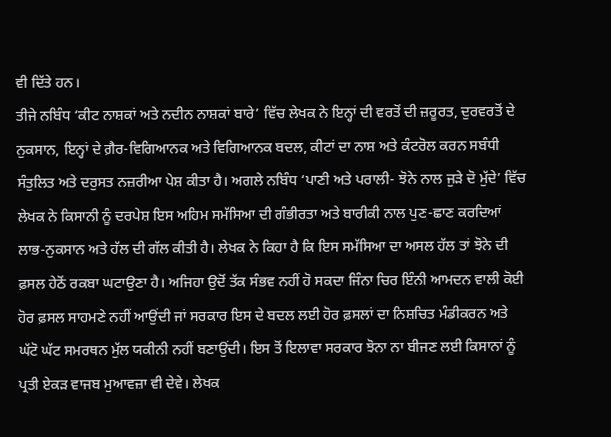ਵੀ ਦਿੱਤੇ ਹਨ।
ਤੀਜੇ ਨਬਿੰਧ ‘ਕੀਟ ਨਾਸ਼ਕਾਂ ਅਤੇ ਨਦੀਨ ਨਾਸ਼ਕਾਂ ਬਾਰੇ’ ਵਿੱਚ ਲੇਖਕ ਨੇ ਇਨ੍ਹਾਂ ਦੀ ਵਰਤੋਂ ਦੀ ਜ਼ਰੂਰਤ, ਦੁਰਵਰਤੋਂ ਦੇ ਨੁਕਸਾਨ, ਇਨ੍ਹਾਂ ਦੇ ਗ਼ੈਰ-ਵਿਗਿਆਨਕ ਅਤੇ ਵਿਗਿਆਨਕ ਬਦਲ, ਕੀਟਾਂ ਦਾ ਨਾਸ਼ ਅਤੇ ਕੰਟਰੋਲ ਕਰਨ ਸਬੰਧੀ ਸੰਤੁਲਿਤ ਅਤੇ ਦਰੁਸਤ ਨਜ਼ਰੀਆ ਪੇਸ਼ ਕੀਤਾ ਹੈ। ਅਗਲੇ ਨਬਿੰਧ ‘ਪਾਣੀ ਅਤੇ ਪਰਾਲੀ- ਝੋਨੇ ਨਾਲ ਜੁੜੇ ਦੋ ਮੁੱਦੇ’ ਵਿੱਚ ਲੇਖਕ ਨੇ ਕਿਸਾਨੀ ਨੂੰ ਦਰਪੇਸ਼ ਇਸ ਅਹਿਮ ਸਮੱਸਿਆ ਦੀ ਗੰਭੀਰਤਾ ਅਤੇ ਬਾਰੀਕੀ ਨਾਲ ਪੁਣ-ਛਾਣ ਕਰਦਿਆਂ ਲਾਭ-ਨੁਕਸਾਨ ਅਤੇ ਹੱਲ ਦੀ ਗੱਲ ਕੀਤੀ ਹੈ। ਲੇਖਕ ਨੇ ਕਿਹਾ ਹੈ ਕਿ ਇਸ ਸਮੱਸਿਆ ਦਾ ਅਸਲ ਹੱਲ ਤਾਂ ਝੋਨੇ ਦੀ ਫ਼ਸਲ ਹੇਠੋਂ ਰਕਬਾ ਘਟਾਉਣਾ ਹੈ। ਅਜਿਹਾ ਉਦੋਂ ਤੱਕ ਸੰਭਵ ਨਹੀਂ ਹੋ ਸਕਦਾ ਜਿੰਨਾ ਚਿਰ ਇੰਨੀ ਆਮਦਨ ਵਾਲੀ ਕੋਈ ਹੋਰ ਫ਼ਸਲ ਸਾਹਮਣੇ ਨਹੀਂ ਆਉਂਦੀ ਜਾਂ ਸਰਕਾਰ ਇਸ ਦੇ ਬਦਲ ਲਈ ਹੋਰ ਫ਼ਸਲਾਂ ਦਾ ਨਿਸ਼ਚਿਤ ਮੰਡੀਕਰਨ ਅਤੇ ਘੱਟੋ ਘੱਟ ਸਮਰਥਨ ਮੁੱਲ ਯਕੀਨੀ ਨਹੀਂ ਬਣਾਉਂਦੀ। ਇਸ ਤੋਂ ਇਲਾਵਾ ਸਰਕਾਰ ਝੋਨਾ ਨਾ ਬੀਜਣ ਲਈ ਕਿਸਾਨਾਂ ਨੂੰ ਪ੍ਰਤੀ ਏਕੜ ਵਾਜਬ ਮੁਆਵਜ਼ਾ ਵੀ ਦੇਵੇ। ਲੇਖਕ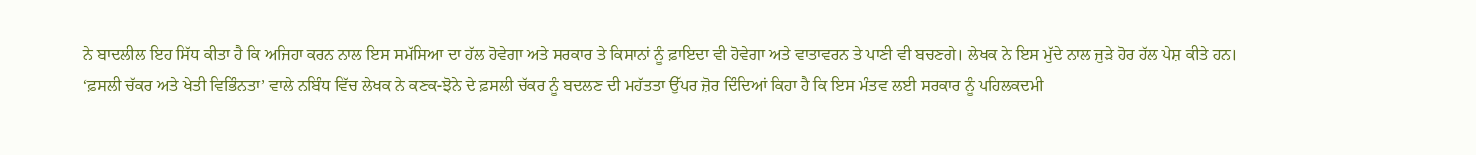ਨੇ ਬਾਦਲੀਲ ਇਹ ਸਿੱਧ ਕੀਤਾ ਹੈ ਕਿ ਅਜਿਹਾ ਕਰਨ ਨਾਲ ਇਸ ਸਮੱਸਿਆ ਦਾ ਹੱਲ ਹੋਵੇਗਾ ਅਤੇ ਸਰਕਾਰ ਤੇ ਕਿਸਾਨਾਂ ਨੂੰ ਫ਼ਾਇਦਾ ਵੀ ਹੋਵੇਗਾ ਅਤੇ ਵਾਤਾਵਰਨ ਤੇ ਪਾਣੀ ਵੀ ਬਚਣਗੇ। ਲੇਖਕ ਨੇ ਇਸ ਮੁੱਦੇ ਨਾਲ ਜੁੜੇ ਹੋਰ ਹੱਲ ਪੇਸ਼ ਕੀਤੇ ਹਨ।
‘ਫ਼ਸਲੀ ਚੱਕਰ ਅਤੇ ਖੇਤੀ ਵਿਭਿੰਨਤਾ’ ਵਾਲੇ ਨਬਿੰਧ ਵਿੱਚ ਲੇਖਕ ਨੇ ਕਣਕ-ਝੋਨੇ ਦੇ ਫ਼ਸਲੀ ਚੱਕਰ ਨੂੰ ਬਦਲਣ ਦੀ ਮਹੱਤਤਾ ਉੱਪਰ ਜ਼ੋਰ ਦਿੰਦਿਆਂ ਕਿਹਾ ਹੈ ਕਿ ਇਸ ਮੰਤਵ ਲਈ ਸਰਕਾਰ ਨੂੰ ਪਹਿਲਕਦਮੀ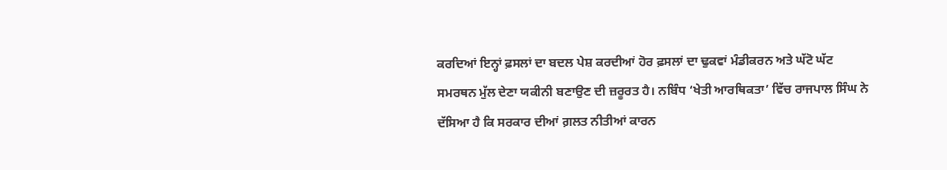ਕਰਦਿਆਂ ਇਨ੍ਹਾਂ ਫ਼ਸਲਾਂ ਦਾ ਬਦਲ ਪੇਸ਼ ਕਰਦੀਆਂ ਹੋਰ ਫ਼ਸਲਾਂ ਦਾ ਢੁਕਵਾਂ ਮੰਡੀਕਰਨ ਅਤੇ ਘੱਟੋ ਘੱਟ ਸਮਰਥਨ ਮੁੱਲ ਦੇਣਾ ਯਕੀਨੀ ਬਣਾਉਣ ਦੀ ਜ਼ਰੂਰਤ ਹੈ। ਨਬਿੰਧ ‘ਖੇਤੀ ਆਰਥਿਕਤਾ’ ਵਿੱਚ ਰਾਜਪਾਲ ਸਿੰਘ ਨੇ ਦੱਸਿਆ ਹੈ ਕਿ ਸਰਕਾਰ ਦੀਆਂ ਗ਼ਲਤ ਨੀਤੀਆਂ ਕਾਰਨ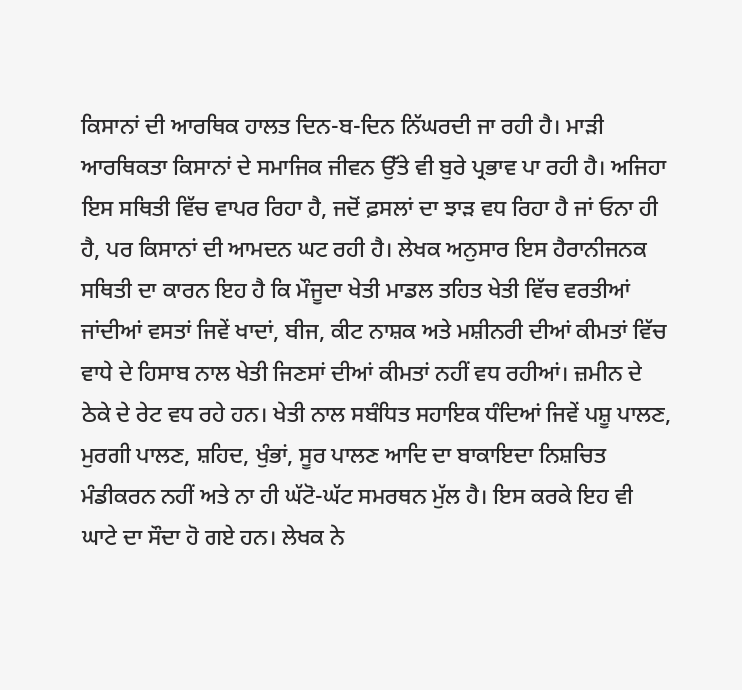ਕਿਸਾਨਾਂ ਦੀ ਆਰਥਿਕ ਹਾਲਤ ਦਿਨ-ਬ-ਦਿਨ ਨਿੱਘਰਦੀ ਜਾ ਰਹੀ ਹੈ। ਮਾੜੀ ਆਰਥਿਕਤਾ ਕਿਸਾਨਾਂ ਦੇ ਸਮਾਜਿਕ ਜੀਵਨ ਉੱਤੇ ਵੀ ਬੁਰੇ ਪ੍ਰਭਾਵ ਪਾ ਰਹੀ ਹੈ। ਅਜਿਹਾ ਇਸ ਸਥਿਤੀ ਵਿੱਚ ਵਾਪਰ ਰਿਹਾ ਹੈ, ਜਦੋਂ ਫ਼ਸਲਾਂ ਦਾ ਝਾੜ ਵਧ ਰਿਹਾ ਹੈ ਜਾਂ ਓਨਾ ਹੀ ਹੈ, ਪਰ ਕਿਸਾਨਾਂ ਦੀ ਆਮਦਨ ਘਟ ਰਹੀ ਹੈ। ਲੇਖਕ ਅਨੁਸਾਰ ਇਸ ਹੈਰਾਨੀਜਨਕ ਸਥਿਤੀ ਦਾ ਕਾਰਨ ਇਹ ਹੈ ਕਿ ਮੌਜੂਦਾ ਖੇਤੀ ਮਾਡਲ ਤਹਿਤ ਖੇਤੀ ਵਿੱਚ ਵਰਤੀਆਂ ਜਾਂਦੀਆਂ ਵਸਤਾਂ ਜਿਵੇਂ ਖਾਦਾਂ, ਬੀਜ, ਕੀਟ ਨਾਸ਼ਕ ਅਤੇ ਮਸ਼ੀਨਰੀ ਦੀਆਂ ਕੀਮਤਾਂ ਵਿੱਚ ਵਾਧੇ ਦੇ ਹਿਸਾਬ ਨਾਲ ਖੇਤੀ ਜਿਣਸਾਂ ਦੀਆਂ ਕੀਮਤਾਂ ਨਹੀਂ ਵਧ ਰਹੀਆਂ। ਜ਼ਮੀਨ ਦੇ ਠੇਕੇ ਦੇ ਰੇਟ ਵਧ ਰਹੇ ਹਨ। ਖੇਤੀ ਨਾਲ ਸਬੰਧਿਤ ਸਹਾਇਕ ਧੰਦਿਆਂ ਜਿਵੇਂ ਪਸ਼ੂ ਪਾਲਣ, ਮੁਰਗੀ ਪਾਲਣ, ਸ਼ਹਿਦ, ਖੁੰਭਾਂ, ਸੂਰ ਪਾਲਣ ਆਦਿ ਦਾ ਬਾਕਾਇਦਾ ਨਿਸ਼ਚਿਤ ਮੰਡੀਕਰਨ ਨਹੀਂ ਅਤੇ ਨਾ ਹੀ ਘੱਟੋ-ਘੱਟ ਸਮਰਥਨ ਮੁੱਲ ਹੈ। ਇਸ ਕਰਕੇ ਇਹ ਵੀ ਘਾਟੇ ਦਾ ਸੌਦਾ ਹੋ ਗਏ ਹਨ। ਲੇਖਕ ਨੇ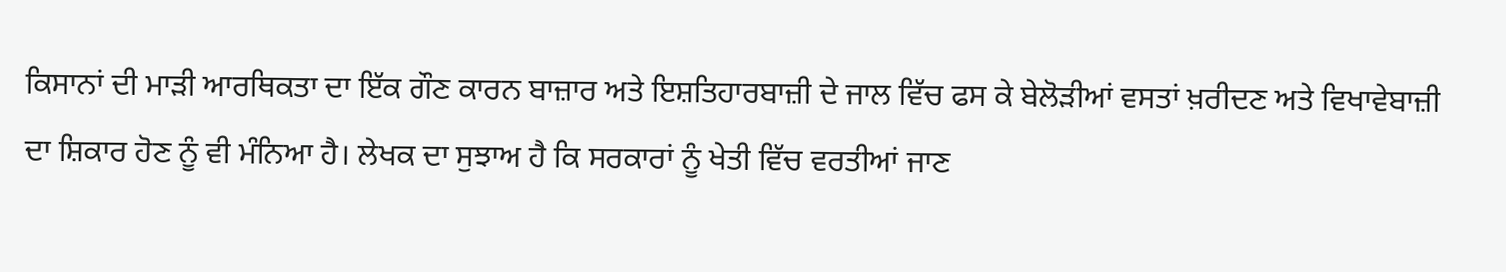ਕਿਸਾਨਾਂ ਦੀ ਮਾੜੀ ਆਰਥਿਕਤਾ ਦਾ ਇੱਕ ਗੌਣ ਕਾਰਨ ਬਾਜ਼ਾਰ ਅਤੇ ਇਸ਼ਤਿਹਾਰਬਾਜ਼ੀ ਦੇ ਜਾਲ ਵਿੱਚ ਫਸ ਕੇ ਬੇਲੋੜੀਆਂ ਵਸਤਾਂ ਖ਼ਰੀਦਣ ਅਤੇ ਵਿਖਾਵੇਬਾਜ਼ੀ ਦਾ ਸ਼ਿਕਾਰ ਹੋਣ ਨੂੰ ਵੀ ਮੰਨਿਆ ਹੈ। ਲੇਖਕ ਦਾ ਸੁਝਾਅ ਹੈ ਕਿ ਸਰਕਾਰਾਂ ਨੂੰ ਖੇਤੀ ਵਿੱਚ ਵਰਤੀਆਂ ਜਾਣ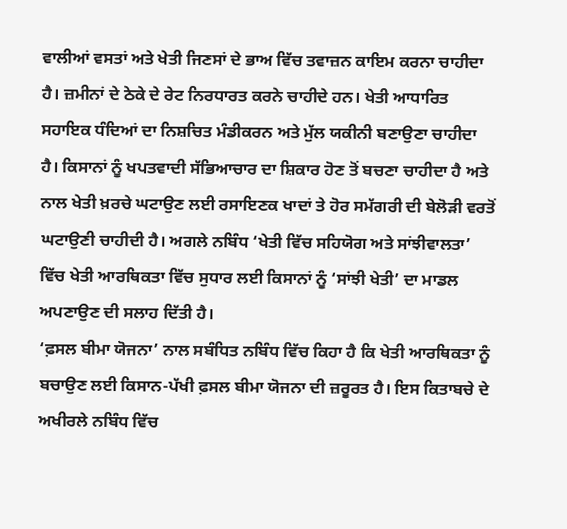ਵਾਲੀਆਂ ਵਸਤਾਂ ਅਤੇ ਖੇਤੀ ਜਿਣਸਾਂ ਦੇ ਭਾਅ ਵਿੱਚ ਤਵਾਜ਼ਨ ਕਾਇਮ ਕਰਨਾ ਚਾਹੀਦਾ ਹੈ। ਜ਼ਮੀਨਾਂ ਦੇ ਠੇਕੇ ਦੇ ਰੇਟ ਨਿਰਧਾਰਤ ਕਰਨੇ ਚਾਹੀਦੇ ਹਨ। ਖੇਤੀ ਆਧਾਰਿਤ ਸਹਾਇਕ ਧੰਦਿਆਂ ਦਾ ਨਿਸ਼ਚਿਤ ਮੰਡੀਕਰਨ ਅਤੇ ਮੁੱਲ ਯਕੀਨੀ ਬਣਾਉਣਾ ਚਾਹੀਦਾ ਹੈ। ਕਿਸਾਨਾਂ ਨੂੰ ਖਪਤਵਾਦੀ ਸੱਭਿਆਚਾਰ ਦਾ ਸ਼ਿਕਾਰ ਹੋਣ ਤੋਂ ਬਚਣਾ ਚਾਹੀਦਾ ਹੈ ਅਤੇ ਨਾਲ ਖੇਤੀ ਖ਼ਰਚੇ ਘਟਾਉਣ ਲਈ ਰਸਾਇਣਕ ਖਾਦਾਂ ਤੇ ਹੋਰ ਸਮੱਗਰੀ ਦੀ ਬੇਲੋੜੀ ਵਰਤੋਂ ਘਟਾਉਣੀ ਚਾਹੀਦੀ ਹੈ। ਅਗਲੇ ਨਬਿੰਧ ‘ਖੇਤੀ ਵਿੱਚ ਸਹਿਯੋਗ ਅਤੇ ਸਾਂਝੀਵਾਲਤਾ’ ਵਿੱਚ ਖੇਤੀ ਆਰਥਿਕਤਾ ਵਿੱਚ ਸੁਧਾਰ ਲਈ ਕਿਸਾਨਾਂ ਨੂੰ ‘ਸਾਂਝੀ ਖੇਤੀ’ ਦਾ ਮਾਡਲ ਅਪਣਾਉਣ ਦੀ ਸਲਾਹ ਦਿੱਤੀ ਹੈ।
‘ਫ਼ਸਲ ਬੀਮਾ ਯੋਜਨਾ’ ਨਾਲ ਸਬੰਧਿਤ ਨਬਿੰਧ ਵਿੱਚ ਕਿਹਾ ਹੈ ਕਿ ਖੇਤੀ ਆਰਥਿਕਤਾ ਨੂੰ ਬਚਾਉਣ ਲਈ ਕਿਸਾਨ-ਪੱਖੀ ਫ਼ਸਲ ਬੀਮਾ ਯੋਜਨਾ ਦੀ ਜ਼ਰੂਰਤ ਹੈ। ਇਸ ਕਿਤਾਬਚੇ ਦੇ ਅਖੀਰਲੇ ਨਬਿੰਧ ਵਿੱਚ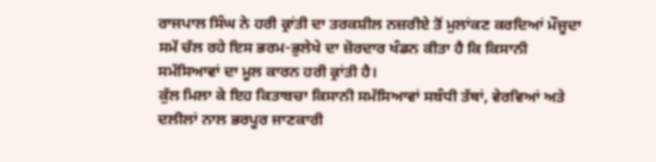ਰਾਜਪਾਲ ਸਿੰਘ ਨੇ ਹਰੀ ਕ੍ਰਾਂਤੀ ਦਾ ਤਰਕਸ਼ੀਲ ਨਜ਼ਰੀਏ ਤੋਂ ਮੁਲਾਂਕਣ ਕਰਦਿਆਂ ਮੌਜੂਦਾ ਸਮੇਂ ਚੱਲ ਰਹੇ ਇਸ ਭਰਮ-ਭੁਲੇਖੇ ਦਾ ਜ਼ੋਰਦਾਰ ਖੰਡਨ ਕੀਤਾ ਹੈ ਕਿ ਕਿਸਾਨੀ ਸਮੱਸਿਆਵਾਂ ਦਾ ਮੂਲ ਕਾਰਨ ਹਰੀ ਕ੍ਰਾਂਤੀ ਹੈ।
ਕੁੱਲ ਮਿਲਾ ਕੇ ਇਹ ਕਿਤਾਬਚਾ ਕਿਸਾਨੀ ਸਮੱਸਿਆਵਾਂ ਸਬੰਧੀ ਤੱਥਾਂ, ਵੇਰਵਿਆਂ ਅਤੇ ਦਲੀਲਾਂ ਨਾਲ ਭਰਪੂਰ ਜਾਣਕਾਰੀ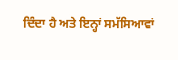ਦਿੰਦਾ ਹੈ ਅਤੇ ਇਨ੍ਹਾਂ ਸਮੱਸਿਆਵਾਂ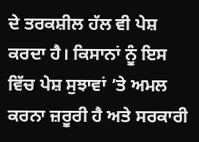ਦੇ ਤਰਕਸ਼ੀਲ ਹੱਲ ਵੀ ਪੇਸ਼ ਕਰਦਾ ਹੈ। ਕਿਸਾਨਾਂ ਨੂੰ ਇਸ ਵਿੱਚ ਪੇਸ਼ ਸੁਝਾਵਾਂ ’ਤੇ ਅਮਲ ਕਰਨਾ ਜ਼ਰੂਰੀ ਹੈ ਅਤੇ ਸਰਕਾਰੀ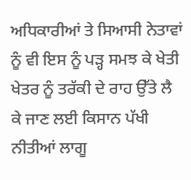ਅਧਿਕਾਰੀਆਂ ਤੇ ਸਿਆਸੀ ਨੇਤਾਵਾਂ ਨੂੰ ਵੀ ਇਸ ਨੂੰ ਪੜ੍ਹ ਸਮਝ ਕੇ ਖੇਤੀ ਖੇਤਰ ਨੂੰ ਤਰੱਕੀ ਦੇ ਰਾਹ ਉੱਤੇ ਲੈ ਕੇ ਜਾਣ ਲਈ ਕਿਸਾਨ ਪੱਖੀ ਨੀਤੀਆਂ ਲਾਗੂ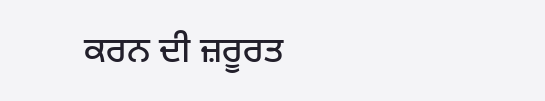ਕਰਨ ਦੀ ਜ਼ਰੂਰਤ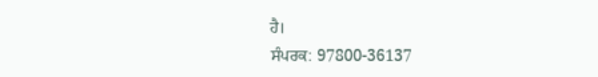ਹੈ।
ਸੰਪਰਕ: 97800-36137